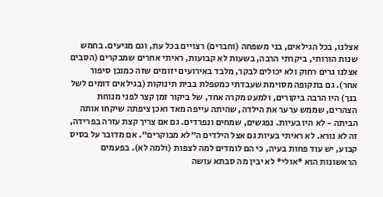אצלנו, בכל הגילאים, בני משפחה (וחברים) רצויים בכל עת, וגם מגיעים. בחמש שנות הורותי, ביקרתי הרבה, בשעות לא קבועות, ראיתי אחרים שמבקרים (הסבים אצלנו גרים רחוק ולא יכולים לבקר, מלבד באירועים יזומים שזה כמובן סיפור אחר). גם בתקופה מסוימת שעבדתי כמטפלת בבית תינוקות (בגילאים דומים לשל בנך) היו הרבה ביקורים, ולמעט מקרה אחד, של ביקור זמן קצר לפני מנוחת הצהרים, שממש ערער את הילדה, שהיתה עייפה מאד ואכן ציפתה שיקחו אותה הביתה - לא היו בעיות. נפגשים, שמחים ונפרדים. גם אם צריך קצת עזרה בפרידה, זה לא נורא. לא ראיתי בעיות גם אצל הילדים ה"לא מבוקרים". אם מדובר על בסיס קבוע, יש עוד פחות בעיה, כי הם לומדים למה לצפות (ולמה לא). בפעמים הראשונות הוא *אולי* לא יבין מה סבתא עושה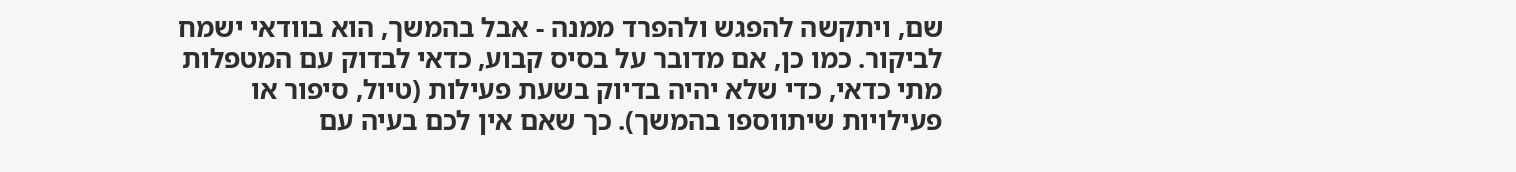שם, ויתקשה להפגש ולהפרד ממנה - אבל בהמשך, הוא בוודאי ישמח לביקור. כמו כן, אם מדובר על בסיס קבוע, כדאי לבדוק עם המטפלות מתי כדאי, כדי שלא יהיה בדיוק בשעת פעילות (טיול, סיפור או פעילויות שיתווספו בהמשך). כך שאם אין לכם בעיה עם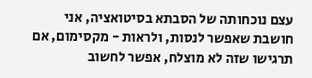עצם נוכחותה של הסבתא בסיטואציה, אני חושבת שאפשר לנסות, ולראות - מקסימום, אם תרגישו שזה לא מוצלח, אפשר לחשוב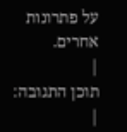על פתרונות אחרים.
|
תוכן התגובה:
|